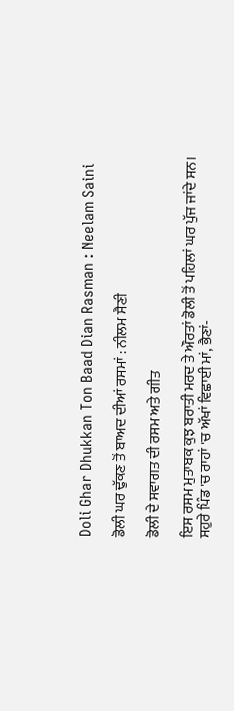Doli Ghar Dhukkan Ton Baad Dian Rasman : Neelam Saini

ਡੋਲੀ ਘਰ ਢੁੱਕਣ ਤੋਂ ਬਾਅਦ ਦੀਆਂ ਰਸਮਾਂ : ਨੀਲਮ ਸੈਣੀ

ਡੋਲੀ ਦੇ ਸਵਾਗਤ ਦੀ ਰਸਮ ਅਤੇ ਗੀਤ

ਇਸ ਰਸਮ ਮੁਤਾਬਕ ਕੁਝ ਬਰਾਤੀ ਮਰਦ ਤੇ ਔਰਤਾਂ ਡੋਲੀ ਤੋਂ ਪਹਿਲਾਂ ਘਰ ਪੁੱਜ ਜਾਂਦੇ ਸਨ। ਸਹੁਰੇ ਪਿੰਡ 'ਚ ਰਾਹਾਂ 'ਚ ਅੱਖਾਂ ਵਿਛਾਈ ਮਾਂ, ਭੈਣਾਂ-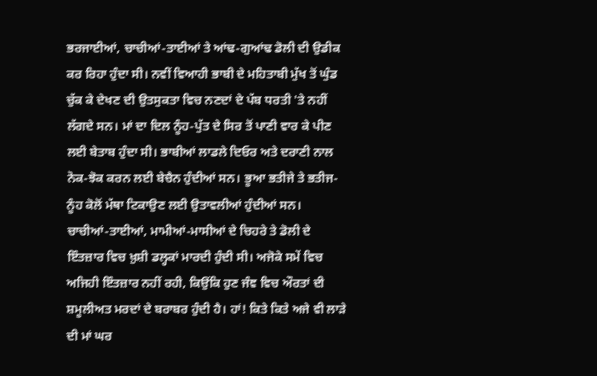ਭਰਜਾਈਆਂ, ਚਾਚੀਆਂ-ਤਾਈਆਂ ਤੇ ਆਂਢ-ਗੁਆਂਢ ਡੋਲੀ ਦੀ ਉਡੀਕ ਕਰ ਰਿਹਾ ਹੁੰਦਾ ਸੀ। ਨਵੀਂ ਵਿਆਹੀ ਭਾਬੀ ਦੇ ਮਹਿਤਾਬੀ ਮੁੱਖ ਤੋਂ ਘੁੰਡ ਚੁੱਕ ਕੇ ਦੇਖਣ ਦੀ ਉਤਸੁਕਤਾ ਵਿਚ ਨਣਦਾਂ ਦੇ ਪੱਬ ਧਰਤੀ 'ਤੇ ਨਹੀਂ ਲੱਗਦੇ ਸਨ। ਮਾਂ ਦਾ ਦਿਲ ਨੂੰਹ-ਪੁੱਤ ਦੇ ਸਿਰ ਤੋਂ ਪਾਣੀ ਵਾਰ ਕੇ ਪੀਣ ਲਈ ਬੇਤਾਬ ਹੁੰਦਾ ਸੀ। ਭਾਬੀਆਂ ਲਾਡਲੇ ਦਿਓਰ ਅਤੇ ਦਰਾਣੀ ਨਾਲ ਨੋਕ-ਝੋਕ ਕਰਨ ਲਈ ਬੇਚੈਨ ਹੁੰਦੀਆਂ ਸਨ। ਭੂਆ ਭਤੀਜੇ ਤੇ ਭਤੀਜ-ਨੂੰਹ ਕੋਲੋਂ ਮੱਥਾ ਟਿਕਾਉਣ ਲਈ ਉਤਾਵਲੀਆਂ ਹੁੰਦੀਆਂ ਸਨ।
ਚਾਚੀਆਂ-ਤਾਈਆਂ, ਮਾਮੀਆਂ-ਮਾਸੀਆਂ ਦੇ ਚਿਹਰੇ ਤੇ ਡੋਲੀ ਦੇ ਇੰਤਜ਼ਾਰ ਵਿਚ ਖ਼ੁਸ਼ੀ ਡਲ੍ਹਕਾਂ ਮਾਰਦੀ ਹੁੰਦੀ ਸੀ। ਅਜੋਕੇ ਸਮੇਂ ਵਿਚ ਅਜਿਹੀ ਇੰਤਜ਼ਾਰ ਨਹੀਂ ਰਹੀ, ਕਿਉਂਕਿ ਹੁਣ ਜੰਞ ਵਿਚ ਔਰਤਾਂ ਦੀ ਸ਼ਮੂਲੀਅਤ ਮਰਦਾਂ ਦੇ ਬਰਾਬਰ ਹੁੰਦੀ ਹੈ। ਹਾਂ! ਕਿਤੇ ਕਿਤੇ ਅਜੇ ਵੀ ਲਾੜੇ ਦੀ ਮਾਂ ਘਰ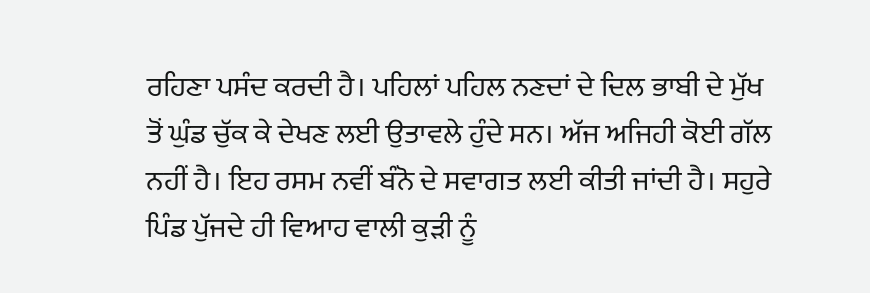ਰਹਿਣਾ ਪਸੰਦ ਕਰਦੀ ਹੈ। ਪਹਿਲਾਂ ਪਹਿਲ ਨਣਦਾਂ ਦੇ ਦਿਲ ਭਾਬੀ ਦੇ ਮੁੱਖ ਤੋਂ ਘੁੰਡ ਚੁੱਕ ਕੇ ਦੇਖਣ ਲਈ ਉਤਾਵਲੇ ਹੁੰਦੇ ਸਨ। ਅੱਜ ਅਜਿਹੀ ਕੋਈ ਗੱਲ ਨਹੀਂ ਹੈ। ਇਹ ਰਸਮ ਨਵੀਂ ਬੰਨੋ ਦੇ ਸਵਾਗਤ ਲਈ ਕੀਤੀ ਜਾਂਦੀ ਹੈ। ਸਹੁਰੇ ਪਿੰਡ ਪੁੱਜਦੇ ਹੀ ਵਿਆਹ ਵਾਲੀ ਕੁੜੀ ਨੂੰ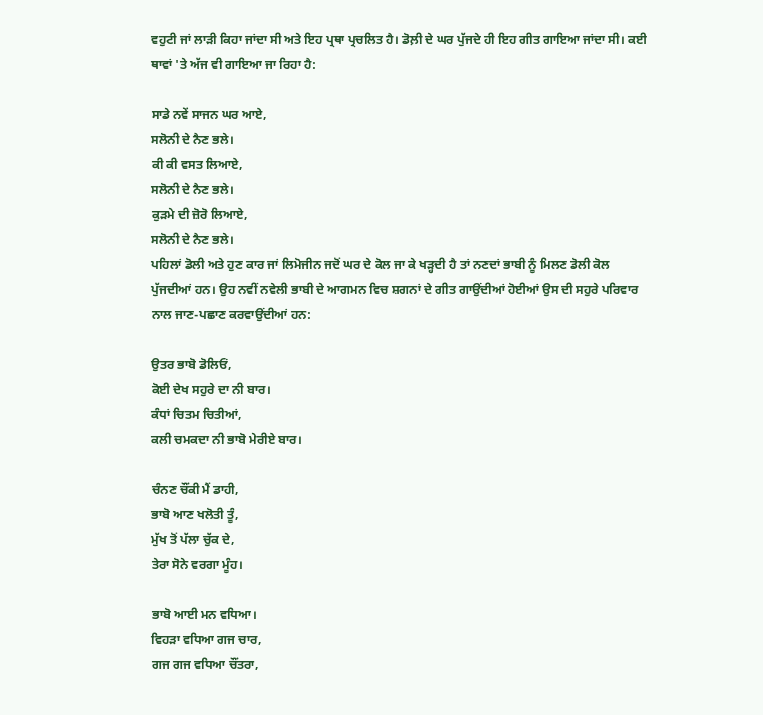ਵਹੁਟੀ ਜਾਂ ਲਾੜੀ ਕਿਹਾ ਜਾਂਦਾ ਸੀ ਅਤੇ ਇਹ ਪ੍ਰਥਾ ਪ੍ਰਚਲਿਤ ਹੈ। ਡੋਲ਼ੀ ਦੇ ਘਰ ਪੁੱਜਦੇ ਹੀ ਇਹ ਗੀਤ ਗਾਇਆ ਜਾਂਦਾ ਸੀ। ਕਈ ਥਾਵਾਂ 'ਤੇ ਅੱਜ ਵੀ ਗਾਇਆ ਜਾ ਰਿਹਾ ਹੈ:

ਸਾਡੇ ਨਵੇਂ ਸਾਜਨ ਘਰ ਆਏ,
ਸਲੋਨੀ ਦੇ ਨੈਣ ਭਲੇ।
ਕੀ ਕੀ ਵਸਤ ਲਿਆਏ,
ਸਲੋਨੀ ਦੇ ਨੈਣ ਭਲੇ।
ਕੁੜਮੇ ਦੀ ਜ਼ੋਰੋ ਲਿਆਏ,
ਸਲੋਨੀ ਦੇ ਨੈਣ ਭਲੇ।
ਪਹਿਲਾਂ ਡੋਲੀ ਅਤੇ ਹੁਣ ਕਾਰ ਜਾਂ ਲਿਮੋਜੀਨ ਜਦੋਂ ਘਰ ਦੇ ਕੋਲ ਜਾ ਕੇ ਖੜ੍ਹਦੀ ਹੈ ਤਾਂ ਨਣਦਾਂ ਭਾਬੀ ਨੂੰ ਮਿਲਣ ਡੋਲੀ ਕੋਲ ਪੁੱਜਦੀਆਂ ਹਨ। ਉਹ ਨਵੀਂ ਨਵੇਲੀ ਭਾਬੀ ਦੇ ਆਗਮਨ ਵਿਚ ਸ਼ਗਨਾਂ ਦੇ ਗੀਤ ਗਾਉਂਦੀਆਂ ਹੋਈਆਂ ਉਸ ਦੀ ਸਹੁਰੇ ਪਰਿਵਾਰ ਨਾਲ ਜਾਣ-ਪਛਾਣ ਕਰਵਾਉਂਦੀਆਂ ਹਨ:

ਉਤਰ ਭਾਬੋ ਡੋਲਿਓਂ,
ਕੋਈ ਦੇਖ ਸਹੁਰੇ ਦਾ ਨੀ ਬਾਰ।
ਕੰਧਾਂ ਚਿਤਮ ਚਿਤੀਆਂ,
ਕਲੀ ਚਮਕਦਾ ਨੀ ਭਾਬੋ ਮੇਰੀਏ ਬਾਰ।

ਚੰਨਣ ਚੌਂਕੀ ਮੈਂ ਡਾਹੀ,
ਭਾਬੋ ਆਣ ਖਲੋਤੀ ਤੂੰ,
ਮੁੱਖ ਤੋਂ ਪੱਲਾ ਚੁੱਕ ਦੇ,
ਤੇਰਾ ਸੋਨੇ ਵਰਗਾ ਮੂੰਹ।

ਭਾਬੋ ਆਈ ਮਨ ਵਧਿਆ।
ਵਿਹੜਾ ਵਧਿਆ ਗਜ ਚਾਰ,
ਗਜ ਗਜ ਵਧਿਆ ਚੌਂਤਰਾ,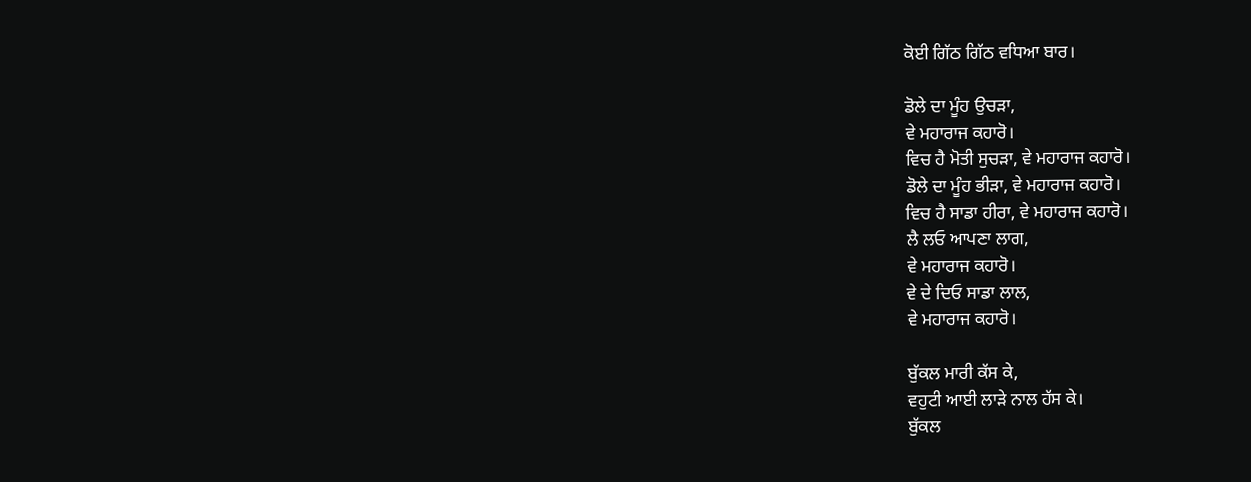ਕੋਈ ਗਿੱਠ ਗਿੱਠ ਵਧਿਆ ਬਾਰ।

ਡੋਲੇ ਦਾ ਮੂੰਹ ਉਚੜਾ,
ਵੇ ਮਹਾਰਾਜ ਕਹਾਰੋ।
ਵਿਚ ਹੈ ਮੋਤੀ ਸੁਚੜਾ, ਵੇ ਮਹਾਰਾਜ ਕਹਾਰੋ।
ਡੋਲੇ ਦਾ ਮੂੰਹ ਭੀੜਾ, ਵੇ ਮਹਾਰਾਜ ਕਹਾਰੋ।
ਵਿਚ ਹੈ ਸਾਡਾ ਹੀਰਾ, ਵੇ ਮਹਾਰਾਜ ਕਹਾਰੋ।
ਲੈ ਲਓ ਆਪਣਾ ਲਾਗ,
ਵੇ ਮਹਾਰਾਜ ਕਹਾਰੋ।
ਵੇ ਦੇ ਦਿਓ ਸਾਡਾ ਲਾਲ,
ਵੇ ਮਹਾਰਾਜ ਕਹਾਰੋ।

ਬੁੱਕਲ ਮਾਰੀ ਕੱਸ ਕੇ,
ਵਹੁਟੀ ਆਈ ਲਾੜੇ ਨਾਲ ਹੱਸ ਕੇ।
ਬੁੱਕਲ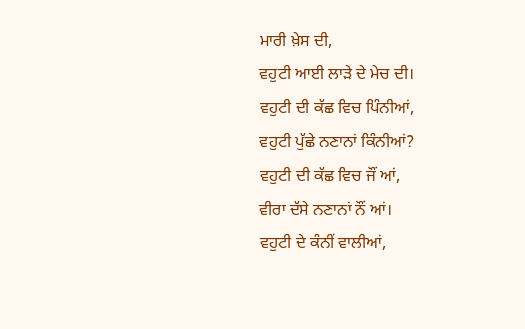ਮਾਰੀ ਖ਼ੇਸ ਦੀ,
ਵਹੁਟੀ ਆਈ ਲਾੜੇ ਦੇ ਮੇਚ ਦੀ।
ਵਹੁਟੀ ਦੀ ਕੱਛ ਵਿਚ ਪਿੰਨੀਆਂ,
ਵਹੁਟੀ ਪੁੱਛੇ ਨਣਾਨਾਂ ਕਿੰਨੀਆਂ?
ਵਹੁਟੀ ਦੀ ਕੱਛ ਵਿਚ ਜੌਂ ਆਂ,
ਵੀਰਾ ਦੱਸੇ ਨਣਾਨਾਂ ਨੌਂ ਆਂ।
ਵਹੁਟੀ ਦੇ ਕੰਨੀਂ ਵਾਲੀਆਂ,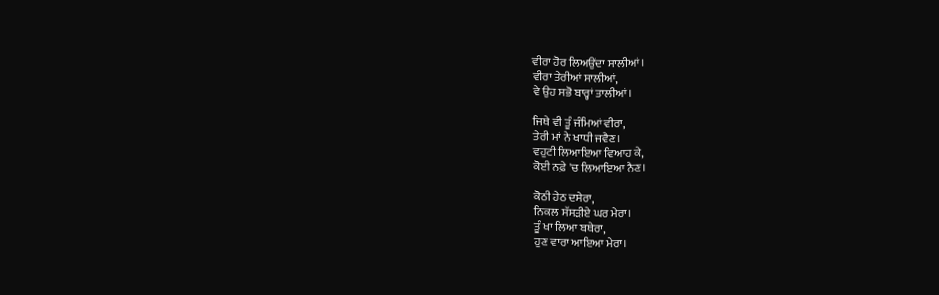ਵੀਰਾ ਹੋਰ ਲਿਅਉਂਦਾ ਸਾਲੀਆਂ।
ਵੀਰਾ ਤੇਰੀਆਂ ਸਾਲੀਆਂ,
ਵੇ ਉਹ ਸਭੋ ਬਾਰ੍ਹਾਂ ਤਾਲੀਆਂ।

ਜਿਥੇ ਵੀ ਤੂੰ ਜੰਮਿਆਂ ਵੀਰਾ,
ਤੇਰੀ ਮਾਂ ਨੇ ਖਾਧੀ ਜਵੈਣ।
ਵਹੁਟੀ ਲਿਆਇਆ ਵਿਆਹ ਕੇ,
ਕੋਈ ਨਫ਼ੇ 'ਚ ਲਿਆਇਆ ਨੈਣ।

ਕੋਠੀ ਹੇਠ ਦਸੇਰਾ,
ਨਿਕਲ ਸੱਸੜੀਏ ਘਰ ਮੇਰਾ।
ਤੂੰ ਖਾ ਲਿਆ ਬਥੇਰਾ,
ਹੁਣ ਵਾਰਾ ਆਇਆ ਮੇਰਾ।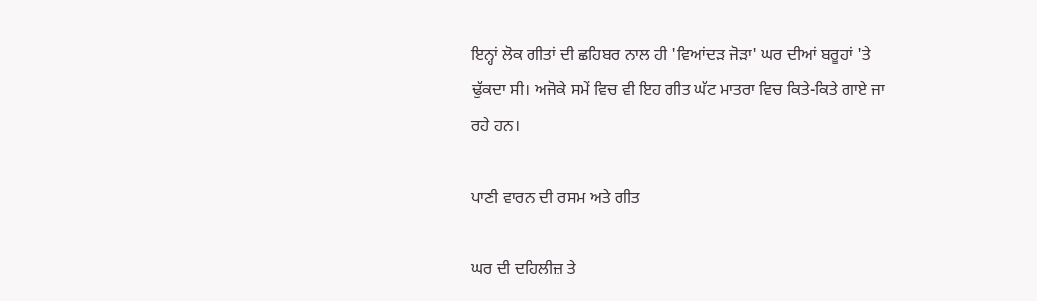ਇਨ੍ਹਾਂ ਲੋਕ ਗੀਤਾਂ ਦੀ ਛਹਿਬਰ ਨਾਲ ਹੀ 'ਵਿਆਂਦੜ ਜੋੜਾ' ਘਰ ਦੀਆਂ ਬਰੂਹਾਂ 'ਤੇ ਢੁੱਕਦਾ ਸੀ। ਅਜੋਕੇ ਸਮੇਂ ਵਿਚ ਵੀ ਇਹ ਗੀਤ ਘੱਟ ਮਾਤਰਾ ਵਿਚ ਕਿਤੇ-ਕਿਤੇ ਗਾਏ ਜਾ ਰਹੇ ਹਨ।

ਪਾਣੀ ਵਾਰਨ ਦੀ ਰਸਮ ਅਤੇ ਗੀਤ

ਘਰ ਦੀ ਦਹਿਲੀਜ਼ ਤੇ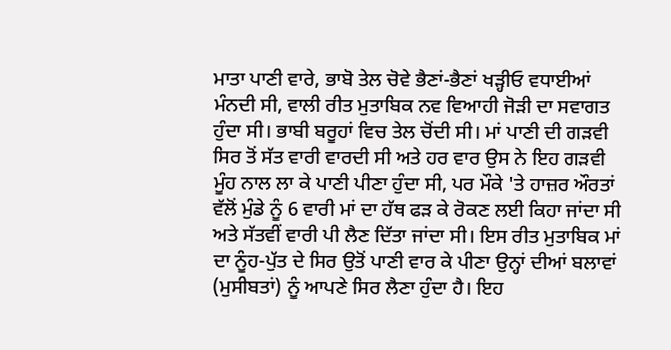ਮਾਤਾ ਪਾਣੀ ਵਾਰੇ, ਭਾਬੋ ਤੇਲ ਚੋਵੇ ਭੈਣਾਂ-ਭੈਣਾਂ ਖੜ੍ਹੀਓ ਵਧਾਈਆਂ ਮੰਨਦੀ ਸੀ, ਵਾਲੀ ਰੀਤ ਮੁਤਾਬਿਕ ਨਵ ਵਿਆਹੀ ਜੋੜੀ ਦਾ ਸਵਾਗਤ ਹੁੰਦਾ ਸੀ। ਭਾਬੀ ਬਰੂਹਾਂ ਵਿਚ ਤੇਲ ਚੋਂਦੀ ਸੀ। ਮਾਂ ਪਾਣੀ ਦੀ ਗੜਵੀ ਸਿਰ ਤੋਂ ਸੱਤ ਵਾਰੀ ਵਾਰਦੀ ਸੀ ਅਤੇ ਹਰ ਵਾਰ ਉਸ ਨੇ ਇਹ ਗੜਵੀ ਮੂੰਹ ਨਾਲ ਲਾ ਕੇ ਪਾਣੀ ਪੀਣਾ ਹੁੰਦਾ ਸੀ, ਪਰ ਮੌਕੇ 'ਤੇ ਹਾਜ਼ਰ ਔਰਤਾਂ ਵੱਲੋਂ ਮੁੰਡੇ ਨੂੰ 6 ਵਾਰੀ ਮਾਂ ਦਾ ਹੱਥ ਫੜ ਕੇ ਰੋਕਣ ਲਈ ਕਿਹਾ ਜਾਂਦਾ ਸੀ ਅਤੇ ਸੱਤਵੀਂ ਵਾਰੀ ਪੀ ਲੈਣ ਦਿੱਤਾ ਜਾਂਦਾ ਸੀ। ਇਸ ਰੀਤ ਮੁਤਾਬਿਕ ਮਾਂ ਦਾ ਨੂੰਹ-ਪੁੱਤ ਦੇ ਸਿਰ ਉਤੋਂ ਪਾਣੀ ਵਾਰ ਕੇ ਪੀਣਾ ਉਨ੍ਹਾਂ ਦੀਆਂ ਬਲਾਵਾਂ (ਮੁਸੀਬਤਾਂ) ਨੂੰ ਆਪਣੇ ਸਿਰ ਲੈਣਾ ਹੁੰਦਾ ਹੈ। ਇਹ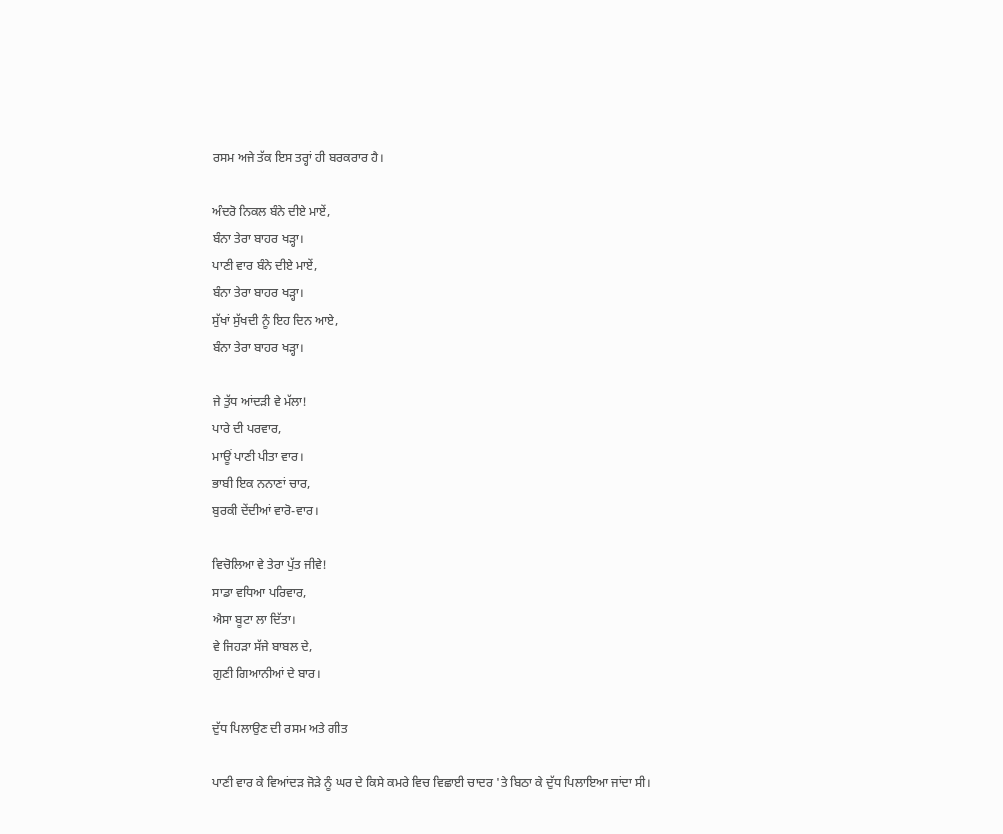ਰਸਮ ਅਜੇ ਤੱਕ ਇਸ ਤਰ੍ਹਾਂ ਹੀ ਬਰਕਰਾਰ ਹੈ।

ਅੰਦਰੋ ਨਿਕਲ ਬੰਨੇ ਦੀਏ ਮਾਏਂ,
ਬੰਨਾ ਤੇਰਾ ਬਾਹਰ ਖੜ੍ਹਾ।
ਪਾਣੀ ਵਾਰ ਬੰਨੇ ਦੀਏ ਮਾਏਂ,
ਬੰਨਾ ਤੇਰਾ ਬਾਹਰ ਖੜ੍ਹਾ।
ਸੁੱਖਾਂ ਸੁੱਖਦੀ ਨੂੰ ਇਹ ਦਿਨ ਆਏ,
ਬੰਨਾ ਤੇਰਾ ਬਾਹਰ ਖੜ੍ਹਾ।

ਜੇ ਤੁੱਧ ਆਂਦੜੀ ਵੇ ਮੱਲਾ!
ਪਾਰੇ ਦੀ ਪਰਵਾਰ,
ਮਾਊਂ ਪਾਣੀ ਪੀਤਾ ਵਾਰ।
ਭਾਬੀ ਇਕ ਨਨਾਣਾਂ ਚਾਰ,
ਬੁਰਕੀ ਦੇਂਦੀਆਂ ਵਾਰੋ-ਵਾਰ।

ਵਿਚੋਲਿਆ ਵੇ ਤੇਰਾ ਪੁੱਤ ਜੀਵੇ!
ਸਾਡਾ ਵਧਿਆ ਪਰਿਵਾਰ,
ਐਸਾ ਬੂਟਾ ਲਾ ਦਿੱਤਾ।
ਵੇ ਜਿਹੜਾ ਸੱਜੇ ਬਾਬਲ ਦੇ,
ਗੁਣੀ ਗਿਆਨੀਆਂ ਦੇ ਬਾਰ।

ਦੁੱਧ ਪਿਲਾਉਣ ਦੀ ਰਸਮ ਅਤੇ ਗੀਤ

ਪਾਣੀ ਵਾਰ ਕੇ ਵਿਆਂਦੜ ਜੋੜੇ ਨੂੰ ਘਰ ਦੇ ਕਿਸੇ ਕਮਰੇ ਵਿਚ ਵਿਛਾਈ ਚਾਦਰ 'ਤੇ ਬਿਠਾ ਕੇ ਦੁੱਧ ਪਿਲਾਇਆ ਜਾਂਦਾ ਸੀ।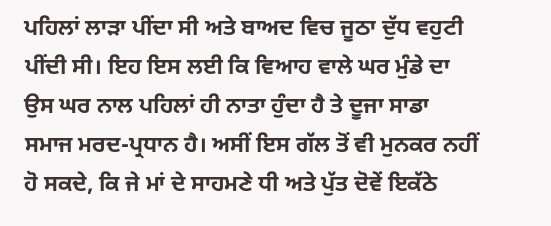ਪਹਿਲਾਂ ਲਾੜਾ ਪੀਂਦਾ ਸੀ ਅਤੇ ਬਾਅਦ ਵਿਚ ਜੂਠਾ ਦੁੱਧ ਵਹੁਟੀ ਪੀਂਦੀ ਸੀ। ਇਹ ਇਸ ਲਈ ਕਿ ਵਿਆਹ ਵਾਲੇ ਘਰ ਮੁੰਡੇ ਦਾ ਉਸ ਘਰ ਨਾਲ ਪਹਿਲਾਂ ਹੀ ਨਾਤਾ ਹੁੰਦਾ ਹੈ ਤੇ ਦੂਜਾ ਸਾਡਾ ਸਮਾਜ ਮਰਦ-ਪ੍ਰਧਾਨ ਹੈ। ਅਸੀਂ ਇਸ ਗੱਲ ਤੋਂ ਵੀ ਮੁਨਕਰ ਨਹੀਂ ਹੋ ਸਕਦੇ, ਕਿ ਜੇ ਮਾਂ ਦੇ ਸਾਹਮਣੇ ਧੀ ਅਤੇ ਪੁੱਤ ਦੋਵੇਂ ਇਕੱਠੇ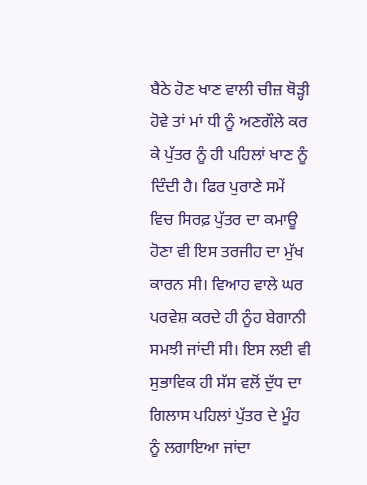ਬੈਠੇ ਹੋਣ ਖਾਣ ਵਾਲੀ ਚੀਜ਼ ਥੋੜ੍ਹੀ ਹੋਵੇ ਤਾਂ ਮਾਂ ਧੀ ਨੂੰ ਅਣਗੌਲੇ ਕਰ ਕੇ ਪੁੱਤਰ ਨੂੰ ਹੀ ਪਹਿਲਾਂ ਖਾਣ ਨੂੰ ਦਿੰਦੀ ਹੈ। ਫਿਰ ਪੁਰਾਣੇ ਸਮੇਂ ਵਿਚ ਸਿਰਫ਼ ਪੁੱਤਰ ਦਾ ਕਮਾਊ ਹੋਣਾ ਵੀ ਇਸ ਤਰਜੀਹ ਦਾ ਮੁੱਖ ਕਾਰਨ ਸੀ। ਵਿਆਹ ਵਾਲੇ ਘਰ ਪਰਵੇਸ਼ ਕਰਦੇ ਹੀ ਨੂੰਹ ਬੇਗਾਨੀ ਸਮਝੀ ਜਾਂਦੀ ਸੀ। ਇਸ ਲਈ ਵੀ ਸੁਭਾਵਿਕ ਹੀ ਸੱਸ ਵਲੋਂ ਦੁੱਧ ਦਾ ਗਿਲਾਸ ਪਹਿਲਾਂ ਪੁੱਤਰ ਦੇ ਮੂੰਹ ਨੂੰ ਲਗਾਇਆ ਜਾਂਦਾ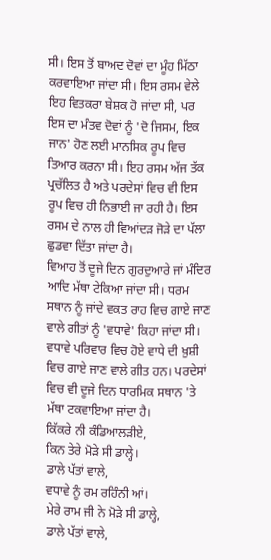ਸੀ। ਇਸ ਤੋਂ ਬਾਅਦ ਦੋਵਾਂ ਦਾ ਮੂੰਹ ਮਿੱਠਾ ਕਰਵਾਇਆ ਜਾਂਦਾ ਸੀ। ਇਸ ਰਸਮ ਵੇਲੇ ਇਹ ਵਿਤਕਰਾ ਬੇਸ਼ਕ ਹੋ ਜਾਂਦਾ ਸੀ, ਪਰ ਇਸ ਦਾ ਮੰਤਵ ਦੋਵਾਂ ਨੂੰ 'ਦੋ ਜਿਸਮ, ਇਕ ਜਾਨ' ਹੋਣ ਲਈ ਮਾਨਸਿਕ ਰੂਪ ਵਿਚ ਤਿਆਰ ਕਰਨਾ ਸੀ। ਇਹ ਰਸਮ ਅੱਜ ਤੱਕ ਪ੍ਰਚੱਲਿਤ ਹੈ ਅਤੇ ਪਰਦੇਸਾਂ ਵਿਚ ਵੀ ਇਸ ਰੂਪ ਵਿਚ ਹੀ ਨਿਭਾਈ ਜਾ ਰਹੀ ਹੈ। ਇਸ ਰਸਮ ਦੇ ਨਾਲ ਹੀ ਵਿਆਂਦੜ ਜੋੜੇ ਦਾ ਪੱਲਾ ਛੁਡਵਾ ਦਿੱਤਾ ਜਾਂਦਾ ਹੈ।
ਵਿਆਹ ਤੋਂ ਦੂਜੇ ਦਿਨ ਗੁਰਦੁਆਰੇ ਜਾਂ ਮੰਦਿਰ ਆਦਿ ਮੱਥਾ ਟੇਕਿਆ ਜਾਂਦਾ ਸੀ। ਧਰਮ ਸਥਾਨ ਨੂੰ ਜਾਂਦੇ ਵਕਤ ਰਾਹ ਵਿਚ ਗਾਏ ਜਾਣ ਵਾਲੇ ਗੀਤਾਂ ਨੂੰ 'ਵਧਾਵੇ' ਕਿਹਾ ਜਾਂਦਾ ਸੀ। ਵਧਾਵੇ ਪਰਿਵਾਰ ਵਿਚ ਹੋਏ ਵਾਧੇ ਦੀ ਖ਼ੁਸ਼ੀ ਵਿਚ ਗਾਏ ਜਾਣ ਵਾਲੇ ਗੀਤ ਹਨ। ਪਰਦੇਸਾਂ ਵਿਚ ਵੀ ਦੂਜੇ ਦਿਨ ਧਾਰਮਿਕ ਸਥਾਨ 'ਤੇ ਮੱਥਾ ਟਕਵਾਇਆ ਜਾਂਦਾ ਹੈ।
ਕਿੱਕਰੇ ਨੀ ਕੰਡਿਆਲੜੀਏ,
ਕਿਨ ਤੇਰੇ ਮੋੜੇ ਸੀ ਡਾਲ੍ਹੇ।
ਡਾਲੇ ਪੱਤਾਂ ਵਾਲੇ,
ਵਧਾਵੇ ਨੂੰ ਰਮ ਰਹਿੰਨੀ ਆਂ।
ਮੇਰੇ ਰਾਮ ਜੀ ਨੇ ਮੋੜੇ ਸੀ ਡਾਲ੍ਹੇ,
ਡਾਲੇ ਪੱਤਾਂ ਵਾਲੇ,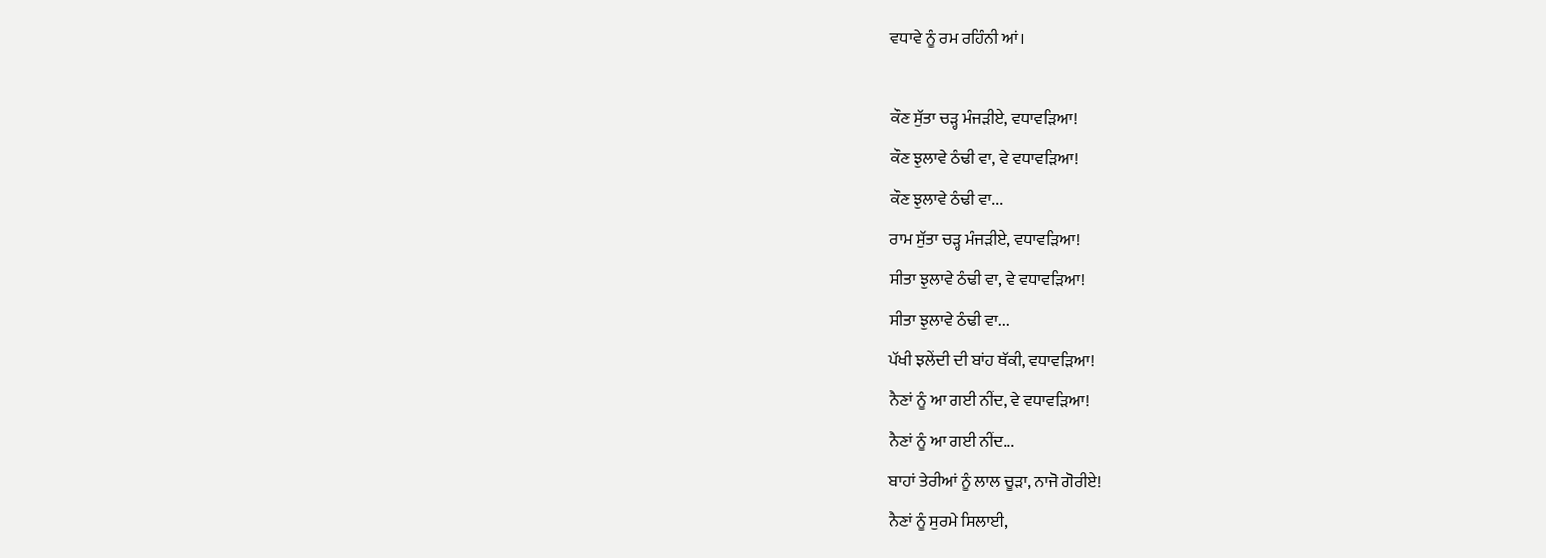ਵਧਾਵੇ ਨੂੰ ਰਮ ਰਹਿੰਨੀ ਆਂ।

ਕੌਣ ਸੁੱਤਾ ਚੜ੍ਹ ਮੰਜੜੀਏ, ਵਧਾਵੜਿਆ!
ਕੌਣ ਝੁਲਾਵੇ ਠੰਢੀ ਵਾ, ਵੇ ਵਧਾਵੜਿਆ!
ਕੌਣ ਝੁਲਾਵੇ ਠੰਢੀ ਵਾ...
ਰਾਮ ਸੁੱਤਾ ਚੜ੍ਹ ਮੰਜੜੀਏ, ਵਧਾਵੜਿਆ!
ਸੀਤਾ ਝੁਲਾਵੇ ਠੰਢੀ ਵਾ, ਵੇ ਵਧਾਵੜਿਆ!
ਸੀਤਾ ਝੁਲਾਵੇ ਠੰਢੀ ਵਾ...
ਪੱਖੀ ਝਲੇਂਦੀ ਦੀ ਬਾਂਹ ਥੱਕੀ, ਵਧਾਵੜਿਆ!
ਨੈਣਾਂ ਨੂੰ ਆ ਗਈ ਨੀਂਦ, ਵੇ ਵਧਾਵੜਿਆ!
ਨੈਣਾਂ ਨੂੰ ਆ ਗਈ ਨੀਂਦ...
ਬਾਹਾਂ ਤੇਰੀਆਂ ਨੂੰ ਲਾਲ ਚੂੜਾ, ਨਾਜੋ ਗੋਰੀਏ!
ਨੈਣਾਂ ਨੂੰ ਸੁਰਮੇ ਸਿਲਾਈ,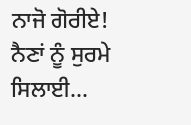ਨਾਜੋ ਗੋਰੀਏ!
ਨੈਣਾਂ ਨੂੰ ਸੁਰਮੇ ਸਿਲਾਈ...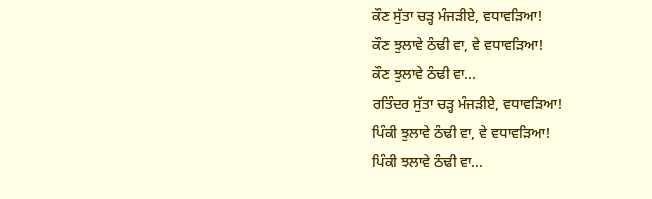ਕੌਣ ਸੁੱਤਾ ਚੜ੍ਹ ਮੰਜੜੀਏ, ਵਧਾਵੜਿਆ!
ਕੌਣ ਝੁਲਾਵੇ ਠੰਢੀ ਵਾ, ਵੇ ਵਧਾਵੜਿਆ!
ਕੌਣ ਝੁਲਾਵੇ ਠੰਢੀ ਵਾ...
ਰਤਿੰਦਰ ਸੁੱਤਾ ਚੜ੍ਹ ਮੰਜੜੀਏ, ਵਧਾਵੜਿਆ!
ਪਿੰਕੀ ਝੁਲਾਵੇ ਠੰਢੀ ਵਾ, ਵੇ ਵਧਾਵੜਿਆ!
ਪਿੰਕੀ ਝਲਾਵੇ ਠੰਢੀ ਵਾ...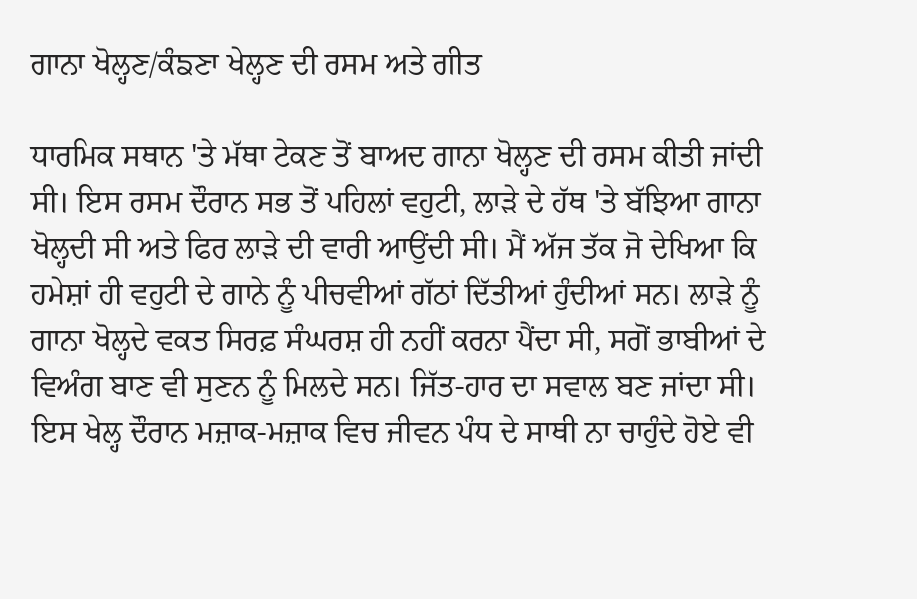ਗਾਨਾ ਖੋਲ੍ਹਣ/ਕੰਙਣਾ ਖੇਲ੍ਹਣ ਦੀ ਰਸਮ ਅਤੇ ਗੀਤ

ਧਾਰਮਿਕ ਸਥਾਨ 'ਤੇ ਮੱਥਾ ਟੇਕਣ ਤੋਂ ਬਾਅਦ ਗਾਨਾ ਖੋਲ੍ਹਣ ਦੀ ਰਸਮ ਕੀਤੀ ਜਾਂਦੀ ਸੀ। ਇਸ ਰਸਮ ਦੌਰਾਨ ਸਭ ਤੋਂ ਪਹਿਲਾਂ ਵਹੁਟੀ, ਲਾੜੇ ਦੇ ਹੱਥ 'ਤੇ ਬੱਝਿਆ ਗਾਨਾ ਖੋਲ੍ਹਦੀ ਸੀ ਅਤੇ ਫਿਰ ਲਾੜੇ ਦੀ ਵਾਰੀ ਆਉਂਦੀ ਸੀ। ਮੈਂ ਅੱਜ ਤੱਕ ਜੋ ਦੇਖਿਆ ਕਿ ਹਮੇਸ਼ਾਂ ਹੀ ਵਹੁਟੀ ਦੇ ਗਾਨੇ ਨੂੰ ਪੀਚਵੀਆਂ ਗੱਠਾਂ ਦਿੱਤੀਆਂ ਹੁੰਦੀਆਂ ਸਨ। ਲਾੜੇ ਨੂੰ ਗਾਨਾ ਖੋਲ੍ਹਦੇ ਵਕਤ ਸਿਰਫ਼ ਸੰਘਰਸ਼ ਹੀ ਨਹੀਂ ਕਰਨਾ ਪੈਂਦਾ ਸੀ, ਸਗੋਂ ਭਾਬੀਆਂ ਦੇ ਵਿਅੰਗ ਬਾਣ ਵੀ ਸੁਣਨ ਨੂੰ ਮਿਲਦੇ ਸਨ। ਜਿੱਤ-ਹਾਰ ਦਾ ਸਵਾਲ ਬਣ ਜਾਂਦਾ ਸੀ। ਇਸ ਖੇਲ੍ਹ ਦੌਰਾਨ ਮਜ਼ਾਕ-ਮਜ਼ਾਕ ਵਿਚ ਜੀਵਨ ਪੰਧ ਦੇ ਸਾਥੀ ਨਾ ਚਾਹੁੰਦੇ ਹੋਏ ਵੀ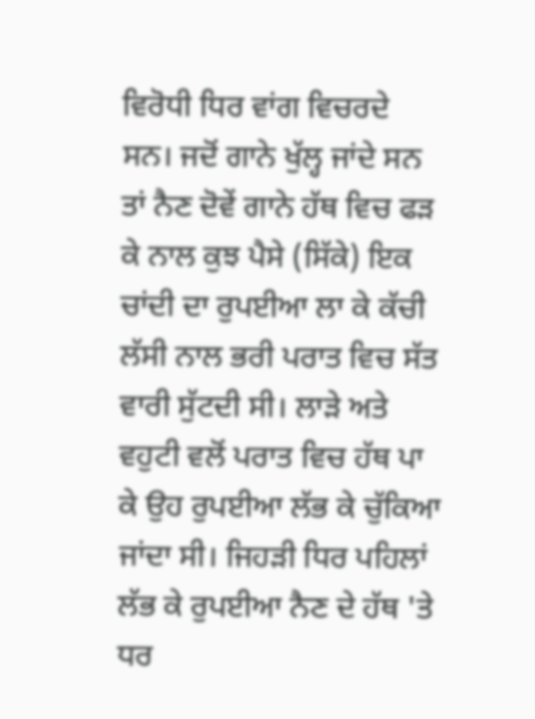ਵਿਰੋਧੀ ਧਿਰ ਵਾਂਗ ਵਿਚਰਦੇ ਸਨ। ਜਦੋਂ ਗਾਨੇ ਖੁੱਲ੍ਹ ਜਾਂਦੇ ਸਨ ਤਾਂ ਨੈਣ ਦੋਵੇਂ ਗਾਨੇ ਹੱਥ ਵਿਚ ਫੜ ਕੇ ਨਾਲ ਕੁਝ ਪੈਸੇ (ਸਿੱਕੇ) ਇਕ ਚਾਂਦੀ ਦਾ ਰੁਪਈਆ ਲਾ ਕੇ ਕੱਚੀ ਲੱਸੀ ਨਾਲ ਭਰੀ ਪਰਾਤ ਵਿਚ ਸੱਤ ਵਾਰੀ ਸੁੱਟਦੀ ਸੀ। ਲਾੜੇ ਅਤੇ ਵਹੁਟੀ ਵਲੋਂ ਪਰਾਤ ਵਿਚ ਹੱਥ ਪਾ ਕੇ ਉਹ ਰੁਪਈਆ ਲੱਭ ਕੇ ਚੁੱਕਿਆ ਜਾਂਦਾ ਸੀ। ਜਿਹੜੀ ਧਿਰ ਪਹਿਲਾਂ ਲੱਭ ਕੇ ਰੁਪਈਆ ਨੈਣ ਦੇ ਹੱਥ 'ਤੇ ਧਰ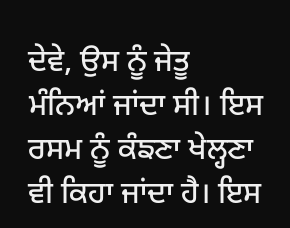ਦੇਵੇ, ਉਸ ਨੂੰ ਜੇਤੂ ਮੰਨਿਆਂ ਜਾਂਦਾ ਸੀ। ਇਸ ਰਸਮ ਨੂੰ ਕੰਙਣਾ ਖੇਲ੍ਹਣਾ ਵੀ ਕਿਹਾ ਜਾਂਦਾ ਹੈ। ਇਸ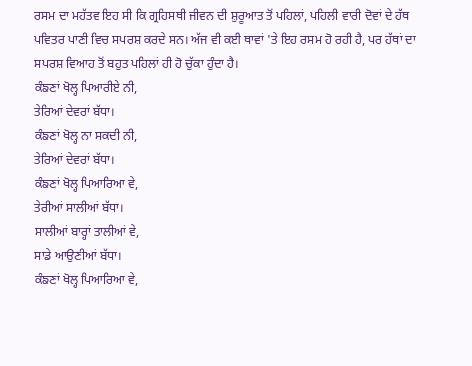ਰਸਮ ਦਾ ਮਹੱਤਵ ਇਹ ਸੀ ਕਿ ਗ੍ਰਹਿਸਥੀ ਜੀਵਨ ਦੀ ਸ਼ੁਰੂਆਤ ਤੋਂ ਪਹਿਲਾਂ, ਪਹਿਲੀ ਵਾਰੀ ਦੋਵਾਂ ਦੇ ਹੱਥ ਪਵਿਤਰ ਪਾਣੀ ਵਿਚ ਸਪਰਸ਼ ਕਰਦੇ ਸਨ। ਅੱਜ ਵੀ ਕਈ ਥਾਵਾਂ 'ਤੇ ਇਹ ਰਸਮ ਹੋ ਰਹੀ ਹੈ, ਪਰ ਹੱਥਾਂ ਦਾ ਸਪਰਸ਼ ਵਿਆਹ ਤੋਂ ਬਹੁਤ ਪਹਿਲਾਂ ਹੀ ਹੋ ਚੁੱਕਾ ਹੁੰਦਾ ਹੈ।
ਕੰਙਣਾਂ ਖੋਲ੍ਹ ਪਿਆਰੀਏ ਨੀ,
ਤੇਰਿਆਂ ਦੇਵਰਾਂ ਬੱਧਾ।
ਕੰਙਣਾਂ ਖੋਲ੍ਹ ਨਾ ਸਕਦੀ ਨੀ,
ਤੇਰਿਆਂ ਦੇਵਰਾਂ ਬੱਧਾ।
ਕੰਙਣਾਂ ਖੋਲ੍ਹ ਪਿਆਰਿਆ ਵੇ,
ਤੇਰੀਆਂ ਸਾਲੀਆਂ ਬੱਧਾ।
ਸਾਲੀਆਂ ਬਾਰ੍ਹਾਂ ਤਾਲੀਆਂ ਵੇ,
ਸਾਡੇ ਆਉਣੀਆਂ ਬੱਧਾ।
ਕੰਙਣਾਂ ਖੋਲ੍ਹ ਪਿਆਰਿਆ ਵੇ,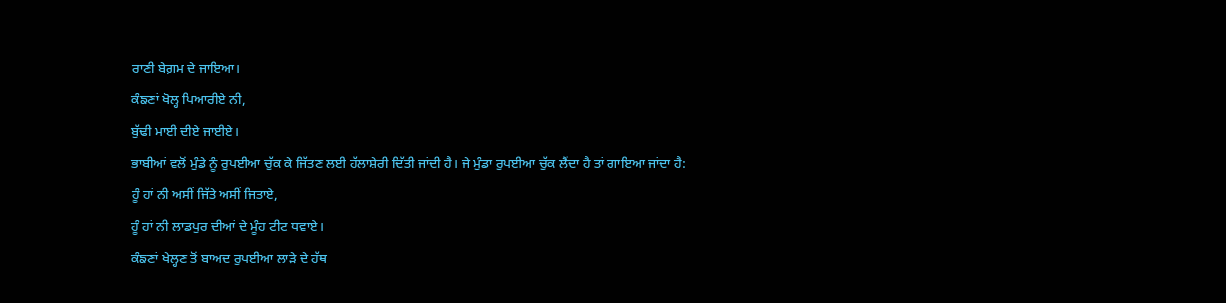ਰਾਣੀ ਬੇਗ਼ਮ ਦੇ ਜਾਇਆ।
ਕੰਙਣਾਂ ਖੋਲ੍ਹ ਪਿਆਰੀਏ ਨੀ,
ਬੁੱਢੀ ਮਾਈ ਦੀਏ ਜਾਈਏ।
ਭਾਬੀਆਂ ਵਲੋਂ ਮੁੰਡੇ ਨੂੰ ਰੁਪਈਆ ਚੁੱਕ ਕੇ ਜਿੱਤਣ ਲਈ ਹੱਲਾਸ਼ੇਰੀ ਦਿੱਤੀ ਜਾਂਦੀ ਹੈ। ਜੇ ਮੁੰਡਾ ਰੁਪਈਆ ਚੁੱਕ ਲੈਂਦਾ ਹੈ ਤਾਂ ਗਾਇਆ ਜਾਂਦਾ ਹੈ:
ਹੂੰ ਹਾਂ ਨੀ ਅਸੀਂ ਜਿੱਤੇ ਅਸੀਂ ਜਿਤਾਏ,
ਹੂੰ ਹਾਂ ਨੀ ਲਾਡਪੁਰ ਦੀਆਂ ਦੇ ਮੂੰਹ ਟੀਟ ਧਵਾਏ।
ਕੰਙਣਾਂ ਖੇਲ੍ਹਣ ਤੋਂ ਬਾਅਦ ਰੁਪਈਆ ਲਾੜੇ ਦੇ ਹੱਥ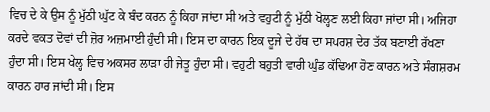ਵਿਚ ਦੇ ਕੇ ਉਸ ਨੂੰ ਮੁੱਠੀ ਘੁੱਟ ਕੇ ਬੰਦ ਕਰਨ ਨੂੰ ਕਿਹਾ ਜਾਂਦਾ ਸੀ ਅਤੇ ਵਹੁਟੀ ਨੂੰ ਮੁੱਠੀ ਖੋਲ੍ਹਣ ਲਈ ਕਿਹਾ ਜਾਂਦਾ ਸੀ। ਅਜਿਹਾ ਕਰਦੇ ਵਕਤ ਦੋਵਾਂ ਦੀ ਜ਼ੋਰ ਅਜ਼ਮਾਈ ਹੁੰਦੀ ਸੀ। ਇਸ ਦਾ ਕਾਰਨ ਇਕ ਦੂਜੇ ਦੇ ਹੱਥ ਦਾ ਸਪਰਸ਼ ਦੇਰ ਤੱਕ ਬਣਾਈ ਰੱਖਣਾ ਹੁੰਦਾ ਸੀ। ਇਸ ਖੇਲ੍ਹ ਵਿਚ ਅਕਸਰ ਲਾੜਾ ਹੀ ਜੇਤੂ ਹੁੰਦਾ ਸੀ। ਵਹੁਟੀ ਬਹੁਤੀ ਵਾਰੀ ਘੁੰਡ ਕੱਢਿਆ ਹੋਣ ਕਾਰਨ ਅਤੇ ਸੰਗਸ਼ਰਮ ਕਾਰਨ ਹਾਰ ਜਾਂਦੀ ਸੀ। ਇਸ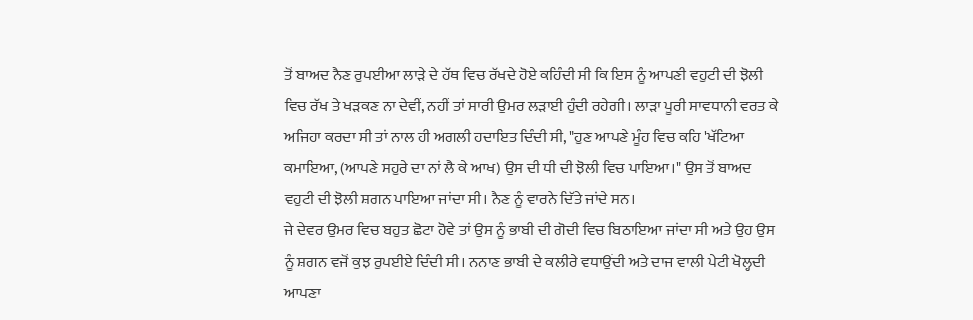ਤੋਂ ਬਾਅਦ ਨੈਣ ਰੁਪਈਆ ਲਾੜੇ ਦੇ ਹੱਥ ਵਿਚ ਰੱਖਦੇ ਹੋਏ ਕਹਿੰਦੀ ਸੀ ਕਿ ਇਸ ਨੂੰ ਆਪਣੀ ਵਹੁਟੀ ਦੀ ਝੋਲੀ ਵਿਚ ਰੱਖ ਤੇ ਖੜਕਣ ਨਾ ਦੇਵੀਂ, ਨਹੀਂ ਤਾਂ ਸਾਰੀ ਉਮਰ ਲੜਾਈ ਹੁੰਦੀ ਰਹੇਗੀ। ਲਾੜਾ ਪੂਰੀ ਸਾਵਧਾਨੀ ਵਰਤ ਕੇ ਅਜਿਹਾ ਕਰਦਾ ਸੀ ਤਾਂ ਨਾਲ ਹੀ ਅਗਲੀ ਹਦਾਇਤ ਦਿੰਦੀ ਸੀ, "ਹੁਣ ਆਪਣੇ ਮੂੰਹ ਵਿਚ ਕਹਿ 'ਖੱਟਿਆ ਕਮਾਇਆ, (ਆਪਣੇ ਸਹੁਰੇ ਦਾ ਨਾਂ ਲੈ ਕੇ ਆਖ) ਉਸ ਦੀ ਧੀ ਦੀ ਝੋਲੀ ਵਿਚ ਪਾਇਆ।" ਉਸ ਤੋਂ ਬਾਅਦ ਵਹੁਟੀ ਦੀ ਝੋਲੀ ਸ਼ਗਨ ਪਾਇਆ ਜਾਂਦਾ ਸੀ। ਨੈਣ ਨੂੰ ਵਾਰਨੇ ਦਿੱਤੇ ਜਾਂਦੇ ਸਨ।
ਜੇ ਦੇਵਰ ਉਮਰ ਵਿਚ ਬਹੁਤ ਛੋਟਾ ਹੋਵੇ ਤਾਂ ਉਸ ਨੂੰ ਭਾਬੀ ਦੀ ਗੋਦੀ ਵਿਚ ਬਿਠਾਇਆ ਜਾਂਦਾ ਸੀ ਅਤੇ ਉਹ ਉਸ ਨੂੰ ਸ਼ਗਨ ਵਜੋਂ ਕੁਝ ਰੁਪਈਏ ਦਿੰਦੀ ਸੀ। ਨਨਾਣ ਭਾਬੀ ਦੇ ਕਲੀਰੇ ਵਧਾਉਂਦੀ ਅਤੇ ਦਾਜ ਵਾਲੀ ਪੇਟੀ ਖੋਲ੍ਹਦੀ ਆਪਣਾ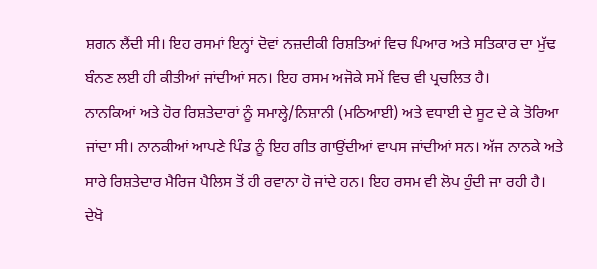ਸ਼ਗਨ ਲੈਂਦੀ ਸੀ। ਇਹ ਰਸਮਾਂ ਇਨ੍ਹਾਂ ਦੋਵਾਂ ਨਜ਼ਦੀਕੀ ਰਿਸ਼ਤਿਆਂ ਵਿਚ ਪਿਆਰ ਅਤੇ ਸਤਿਕਾਰ ਦਾ ਮੁੱਢ ਬੰਨਣ ਲਈ ਹੀ ਕੀਤੀਆਂ ਜਾਂਦੀਆਂ ਸਨ। ਇਹ ਰਸਮ ਅਜੋਕੇ ਸਮੇਂ ਵਿਚ ਵੀ ਪ੍ਰਚਲਿਤ ਹੈ।
ਨਾਨਕਿਆਂ ਅਤੇ ਹੋਰ ਰਿਸ਼ਤੇਦਾਰਾਂ ਨੂੰ ਸਮਾਲ੍ਹੇ/ਨਿਸ਼ਾਨੀ (ਮਠਿਆਈ) ਅਤੇ ਵਧਾਈ ਦੇ ਸੂਟ ਦੇ ਕੇ ਤੋਰਿਆ ਜਾਂਦਾ ਸੀ। ਨਾਨਕੀਆਂ ਆਪਣੇ ਪਿੰਡ ਨੂੰ ਇਹ ਗੀਤ ਗਾਉਂਦੀਆਂ ਵਾਪਸ ਜਾਂਦੀਆਂ ਸਨ। ਅੱਜ ਨਾਨਕੇ ਅਤੇ ਸਾਰੇ ਰਿਸ਼ਤੇਦਾਰ ਮੈਰਿਜ ਪੈਲਿਸ ਤੋਂ ਹੀ ਰਵਾਨਾ ਹੋ ਜਾਂਦੇ ਹਨ। ਇਹ ਰਸਮ ਵੀ ਲੋਪ ਹੁੰਦੀ ਜਾ ਰਹੀ ਹੈ।
ਦੇਖੋ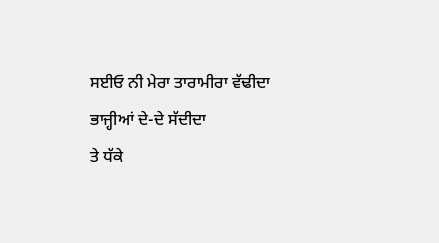ਸਈਓ ਨੀ ਮੇਰਾ ਤਾਰਾਮੀਰਾ ਵੱਢੀਦਾ
ਭਾਜ੍ਹੀਆਂ ਦੇ-ਦੇ ਸੱਦੀਦਾ
ਤੇ ਧੱਕੇ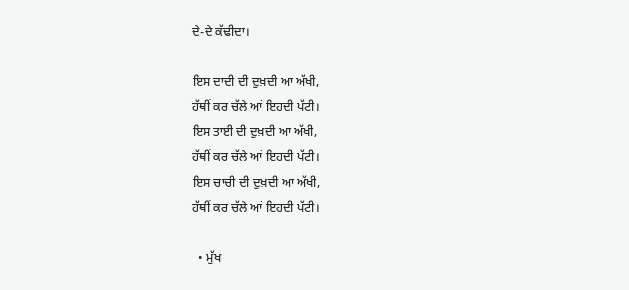ਦੇ-ਦੇ ਕੱਢੀਦਾ।

ਇਸ ਦਾਦੀ ਦੀ ਦੁਖ਼ਦੀ ਆ ਅੱਖੀ,
ਹੱਥੀਂ ਕਰ ਚੱਲੇ ਆਂ ਇਹਦੀ ਪੱਟੀ।
ਇਸ ਤਾਈ ਦੀ ਦੁਖ਼ਦੀ ਆ ਅੱਖੀ,
ਹੱਥੀਂ ਕਰ ਚੱਲੇ ਆਂ ਇਹਦੀ ਪੱਟੀ।
ਇਸ ਚਾਚੀ ਦੀ ਦੁਖ਼ਦੀ ਆ ਅੱਖੀ,
ਹੱਥੀਂ ਕਰ ਚੱਲੇ ਆਂ ਇਹਦੀ ਪੱਟੀ।

  • ਮੁੱਖ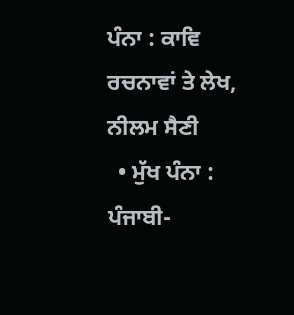ਪੰਨਾ : ਕਾਵਿ ਰਚਨਾਵਾਂ ਤੇ ਲੇਖ, ਨੀਲਮ ਸੈਣੀ
  • ਮੁੱਖ ਪੰਨਾ : ਪੰਜਾਬੀ-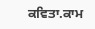ਕਵਿਤਾ.ਕਾਮ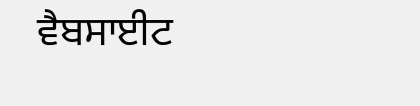ਵੈਬਸਾਈਟ